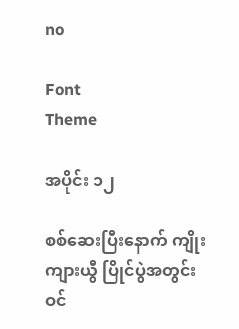no

Font
Theme

အပိုင်း ၁၂

စစ်ဆေးပြီးနောက် ကျိုးကျားယွီ ပြိုင်ပွဲအတွင်း ဝင်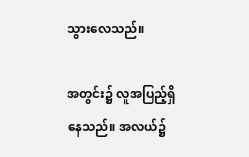သွားလေသည်။

အတွင်း၌ လူအပြည့်ရှိနေသည်။ အလယ်၌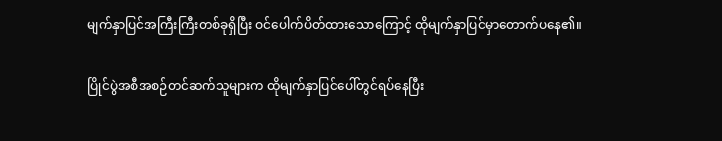မျက်နှာပြင်အကြီးကြီးတစ်ခုရှိပြီး ဝင်ပေါက်ပိတ်ထားသောကြောင့် ထိုမျက်နှာပြင်မှာတောက်ပနေ၏။

ပြိုင်ပွဲအစီအစဉ်တင်ဆက်သူများက ထိုမျက်နှာပြင်ပေါ်တွင်ရပ်နေပြီး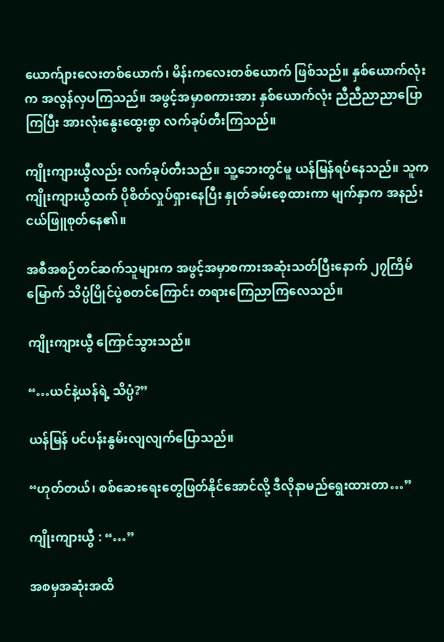ယောက်ျားလေးတစ်ယောက်၊ မိန်းကလေးတစ်ယောက် ဖြစ်သည်။ နှစ်ယောက်လုံးက အလွန်လှပကြသည်။ အဖွင့်အမှာစကားအား နှစ်ယောက်လုံး ညီညီညာညာပြောကြပြီး အားလုံးနွေးထွေးစွာ လက်ခုပ်တီးကြသည်။

ကျိုးကျားယွီလည်း လက်ခုပ်တီးသည်။ သူ့ဘေးတွင်မူ ယန်မြန်ရပ်နေသည်။ သူက ကျိုးကျားယွီထက် ပိုစိတ်လှုပ်ရှားနေပြီး နှုတ်ခမ်းစေ့ထားကာ မျက်နှာက အနည်းငယ်ဖြူစုတ်နေ၏။

အစီအစဉ်တင်ဆက်သူများက အဖွင့်အမှာစကားအဆုံးသတ်ပြီးနောက် ၂၇ကြိမ်မြောက် သိပ္ပံပြိုင်ပွဲစတင်ကြောင်း တရားကြေညာကြလေသည်။

ကျိုးကျားယွီ ကြောင်သွားသည်။

“…ယင်နဲ့ယန်ရဲ့ သိပ္ပံ?”

ယန်မြန် ပင်ပန်းနွမ်းလျလျက်ပြောသည်။

“ဟုတ်တယ်၊ စစ်ဆေးရေးတွေဖြတ်နိုင်အောင်လို့ ဒီလိုနာမည်ရွေးထားတာ…”

ကျိုးကျားယွီ : “…”

အစမှအဆုံးအထိ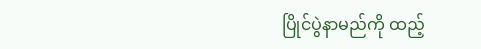ပြိုင်ပွဲနာမည်ကို ထည့်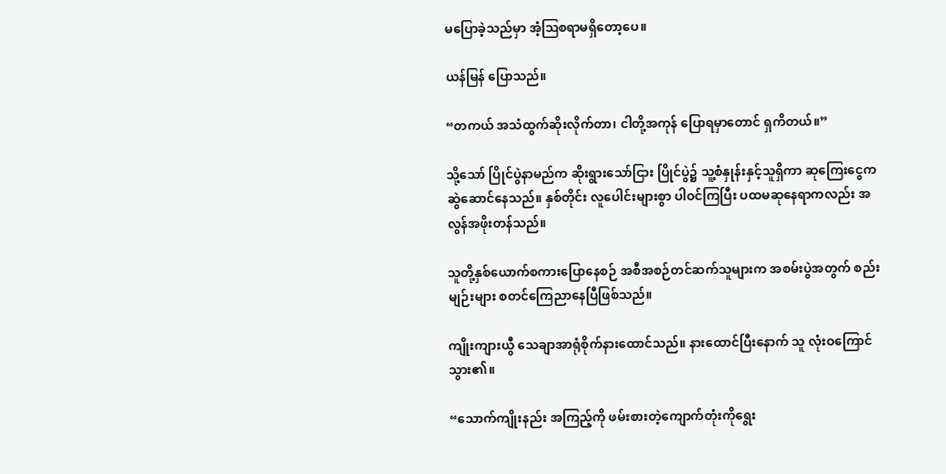မပြောခဲ့သည်မှာ အံ့ဩစရာမရှိတော့ပေ။

ယန်မြန် ပြောသည်။

“တကယ် အသံထွက်ဆိုးလိုက်တာ၊ ငါတို့အကုန် ပြောရမှာတောင် ရှကိတယ်။”

သို့သော် ပြိုင်ပွဲနာမည်က ဆိုးရွားသော်ငြား ပြိုင်ပွဲ၌ သူ့စံနှုန်းနှင့်သူရှိကာ ဆုကြေးငွေက ဆွဲဆောင်နေသည်။ နှစ်တိုင်း လူပေါင်းများစွာ ပါဝင်ကြပြီး ပထမဆုနေရာကလည်း အလွန်အဖိုးတန်သည်။

သူတို့နှစ်ယောက်စကားပြောနေစဉ် အစီအစဉ်တင်ဆက်သူများက အစမ်းပွဲအတွက် စည်းမျဉ်းများ စတင်ကြေညာနေပြီဖြစ်သည်။

ကျိုးကျားယွီ သေချာအာရုံစိုက်နားထောင်သည်။ နားထောင်ပြီးနောက် သူ လုံးဝကြောင်သွား၏။

“သောက်ကျိုးနည်း အကြည့်ကို ဖမ်းစားတဲ့ကျောက်တုံးကိုရွေး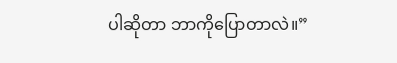ပါဆိုတာ ဘာကိုပြောတာလဲ။”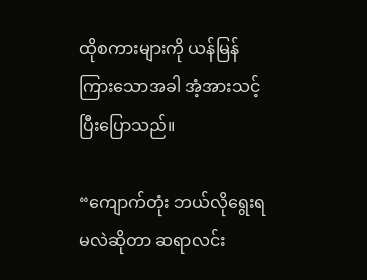ထိုစကားများကို ယန်မြန်ကြားသောအခါ အံ့အားသင့်ပြီးပြောသည်။

“ကျောက်တုံး ဘယ်လိုရွေးရမလဲဆိုတာ ဆရာလင်း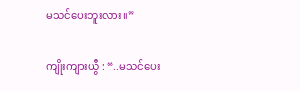မသင်ပေးဘူးလား။”

ကျိုးကျားယွီ : “..မသင်ပေး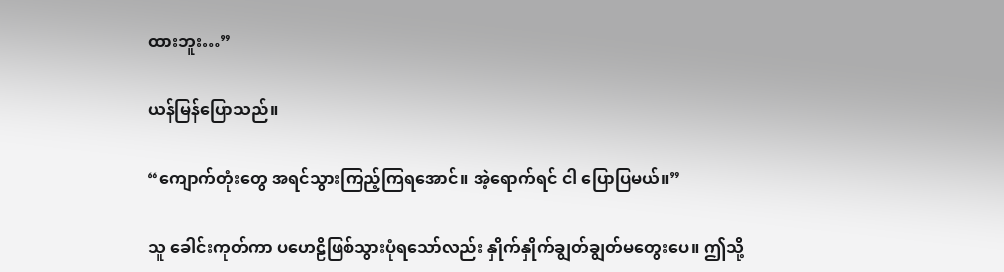ထားဘူး…”

ယန်မြန်ပြောသည်။

“ကျောက်တုံးတွေ အရင်သွားကြည့်ကြရအောင်။ အဲ့ရောက်ရင် ငါ ပြောပြမယ်။”

သူ ခေါင်းကုတ်ကာ ပဟေဠိဖြစ်သွားပုံရသော်လည်း နှိုက်နှိုက်ချွတ်ချွတ်မတွေးပေ။ ဤသို့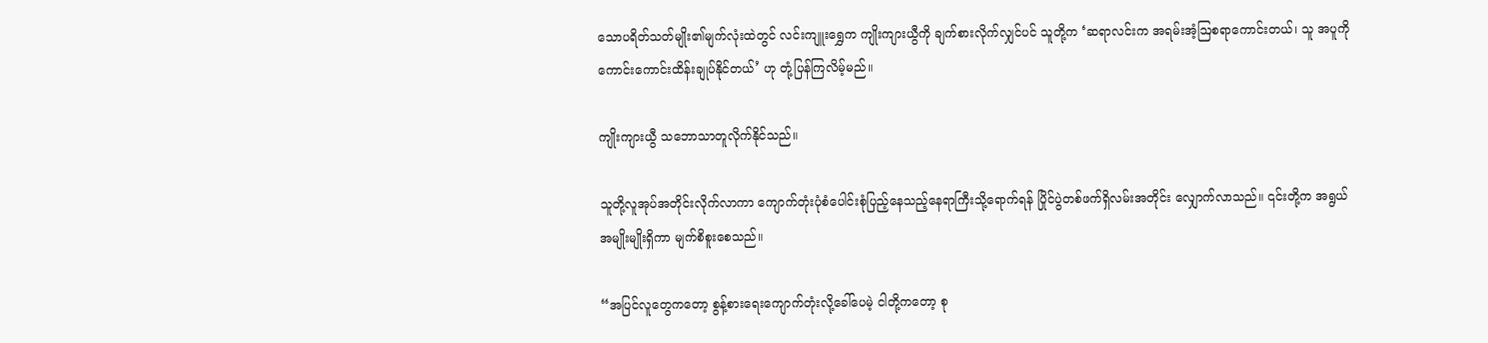သောပရိတ်သတ်မျိုး၏မျက်လုံးထဲတွင် လင်းကျူးရွှေက ကျိုးကျားယွီကို ချက်စားလိုက်လျှင်ပင် သူတို့က ‘ဆရာလင်းက အရမ်းအံ့ဩစရာကောင်းတယ်၊ သူ အပူကို ကောင်းကောင်းထိန်းချုပ်နိုင်တယ်’ ဟု တုံ့ပြန်ကြလိမ့်မည်။

ကျိုးကျားယွီ သဘောသာတူလိုက်နိုင်သည်။

သူတို့လူအုပ်အတိုင်းလိုက်လာကာ ကျောက်တုံးပုံစံပေါင်းစုံပြည့်နေသည့်နေရာကြီးသို့ရောက်ရန် ပြိုင်ပွဲတစ်ဖက်ရှိလမ်းအတိုင်း လျှောက်လာသည်။ ၎င်းတို့က အရွယ်အမျိုးမျိုးရှိကာ မျက်စိစူးစေသည်။

“အပြင်လူတွေကတော့ စွန့်စားရေးကျောက်တုံးလို့ခေါ်ပေမဲ့ ငါတို့ကတော့ စု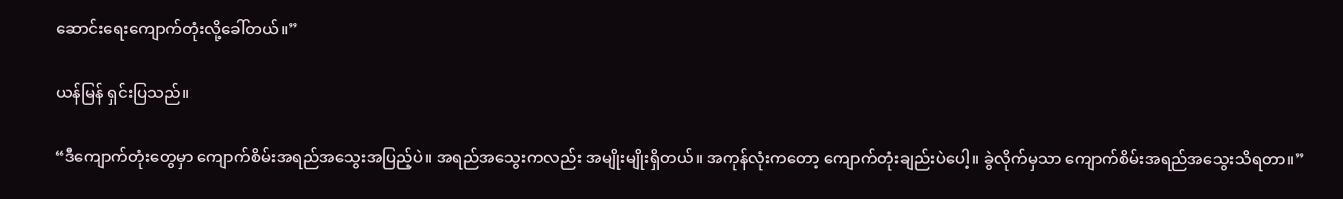ဆောင်းရေးကျောက်တုံးလို့ခေါ်တယ်။”

ယန်မြန် ရှင်းပြသည်။

“ဒီကျောက်တုံးတွေမှာ ကျောက်စိမ်းအရည်အသွေးအပြည့်ပဲ။ အရည်အသွေးကလည်း အမျိုးမျိုးရှိတယ်။ အကုန်လုံးကတော့ ကျောက်တုံးချည်းပဲပေါ့။ ခွဲလိုက်မှသာ ကျောက်စိမ်းအရည်အသွေးသိရတာ။”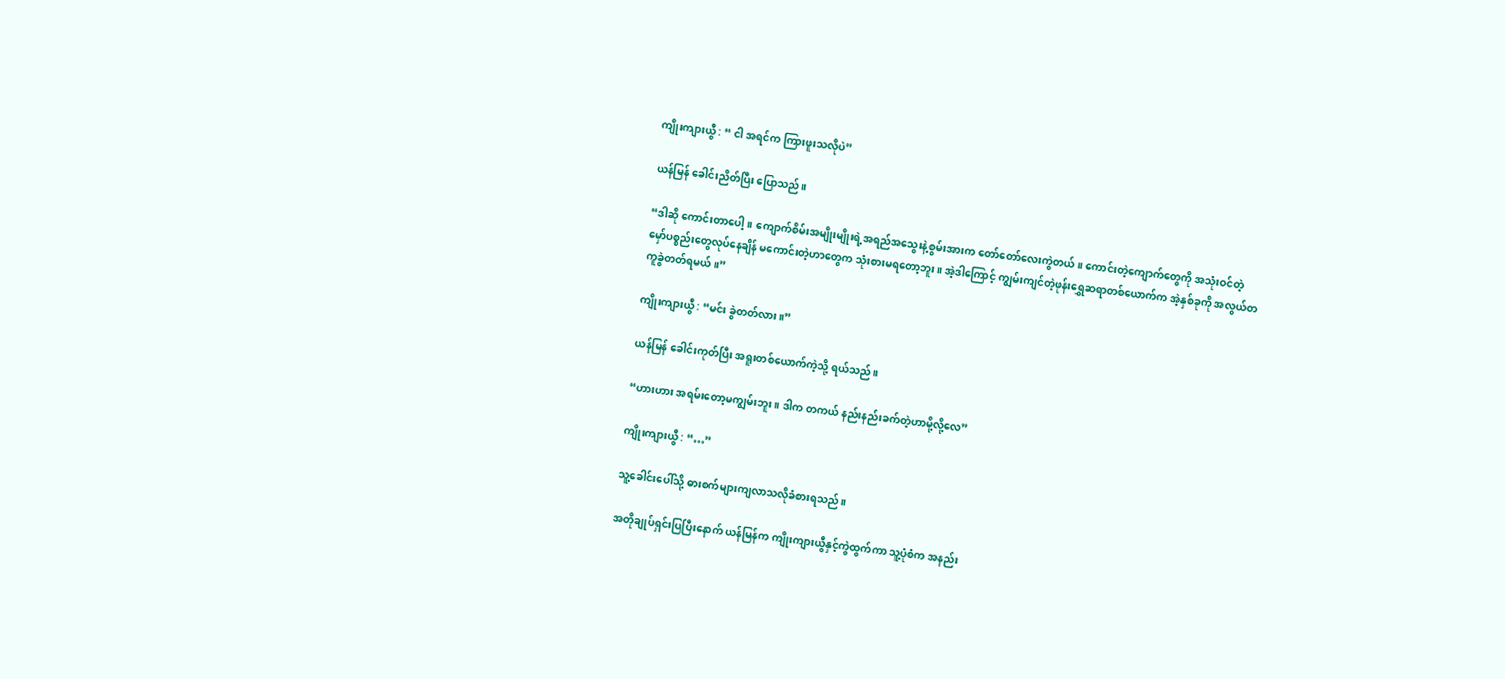ကျိုးကျားယွီ : “ ငါ အရင်က ကြားဖူးသလိုပဲ”

ယန်မြန် ခေါင်းညိတ်ပြီး ပြောသည်။

“ဒါဆို ကောင်းတာပေါ့။ ကျောက်စိမ်းအမျိုးမျိုးရဲ့အရည်အသွေးနဲ့စွမ်းအားက တော်တော်လေးကွဲတယ်။ ကောင်းတဲ့ကျောက်တွေကို အသုံးဝင်တဲ့မှော်ပစ္စည်းတွေလုပ်နေချိန် မကောင်းတဲ့ဟာတွေက သုံးစားမရတော့ဘူး။ အဲ့ဒါကြောင့် ကျွမ်းကျင်တဲ့ဖုန်းရွှေဆရာတစ်ယောက်က အဲ့နှစ်ခုကို အလွယ်တကူခွဲတတ်ရမယ်။”

ကျိုးကျားယွီ : “မင်း ခွဲတတ်လား။”

ယန်မြန်‌ ခေါင်းကုတ်ပြီး အရူးတစ်ယောက်ကဲ့သို့ ရယ်သည်။

“ဟားဟား အရမ်းတော့မကျွမ်းဘူး။ ဒါက တကယ် နည်းနည်းခက်တဲ့ဟာမို့လို့လေ”

ကျိုးကျားယွီ : “…”

သူ့ခေါင်းပေါ်သို့ ဓားစက်များကျလာသလိုခံစားရသည်။

အတိုချုပ်ရှင်းပြပြီးနောက် ယန်မြန်က ကျိုးကျားယွီနှင့်ကွဲထွက်ကာ သူ့ပုံစံက အနည်း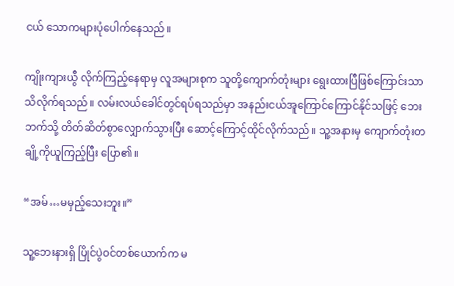ငယ် သောကများပုံပေါက်နေသည်။

ကျိုးကျားယွီ လိုက်ကြည့်နေရာမှ လူအများစုက သူတို့ကျောက်တုံးများ ရွေးထားပြီဖြစ်ကြောင်းသာ သိလိုက်ရသည်။ လမ်းလယ်ခေါင်တွင်ရပ်ရသည်မှာ အနည်းငယ်အူကြောင်ကြောင်နိုင်သဖြင့် ဘေးဘက်သို့ တိတ်ဆိတ်စွာလျှောက်သွားပြီး ဆောင့်ကြောင့်ထိုင်လိုက်သည်။ သူ့အနားမှ ကျောက်တုံးတချို့ကိုယူကြည့်ပြီး ပြော၏။

“အမ်…မမှည့်သေးဘူး။”

သူ့ဘေးနားရှိ ပြိုင်ပွဲဝင်တစ်ယောက်က မ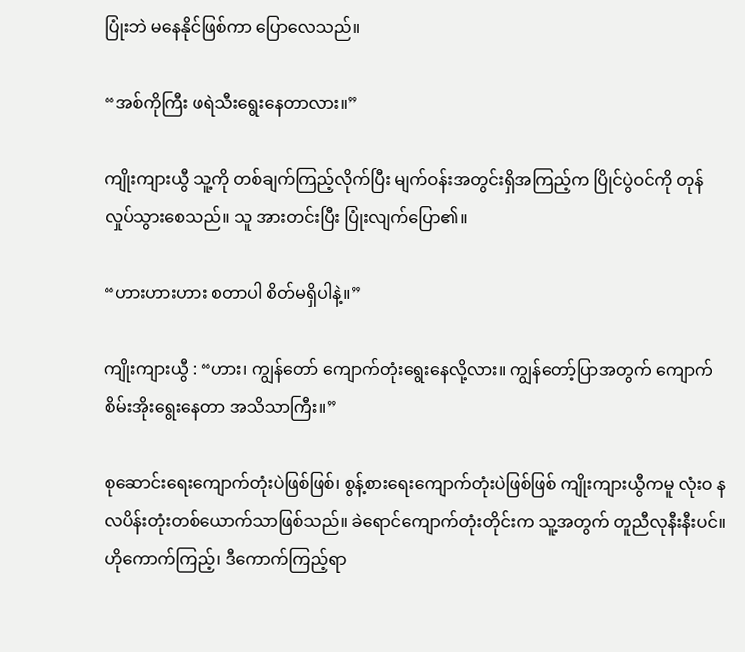ပြုံးဘဲ မနေနိုင်ဖြစ်ကာ ပြောလေသည်။

“အစ်ကိုကြီး ဖရဲသီးရွေးနေတာလား။”

ကျိုးကျားယွီ သူ့ကို တစ်ချက်ကြည့်လိုက်ပြီး မျက်ဝန်းအတွင်းရှိအကြည့်က ပြိုင်ပွဲဝင်ကို တုန်လှုပ်သွားစေသည်။ သူ အားတင်းပြီး ပြုံးလျက်ပြော၏။

“ဟားဟားဟား စတာပါ စိတ်မရှိပါနဲ့။”

ကျိုးကျားယွီ : “ဟား၊ ကျွန်တော် ကျောက်တုံးရွေးနေလို့လား။ ကျွန်တော့်ပြာအတွက် ကျောက်စိမ်းအိုးရွေးနေတာ အသိသာကြီး။”

စုဆောင်းရေးကျောက်တုံးပဲဖြစ်ဖြစ်၊ စွန့်စားရေးကျောက်တုံးပဲဖြစ်ဖြစ် ကျိုးကျားယွီကမူ လုံးဝ နလပိန်းတုံးတစ်ယောက်သာဖြစ်သည်။ ခဲရောင်ကျောက်တုံးတိုင်းက သူ့အတွက် တူညီလုနီးနီးပင်။ ဟိုကောက်ကြည့်၊ ဒီကောက်ကြည့်ရာ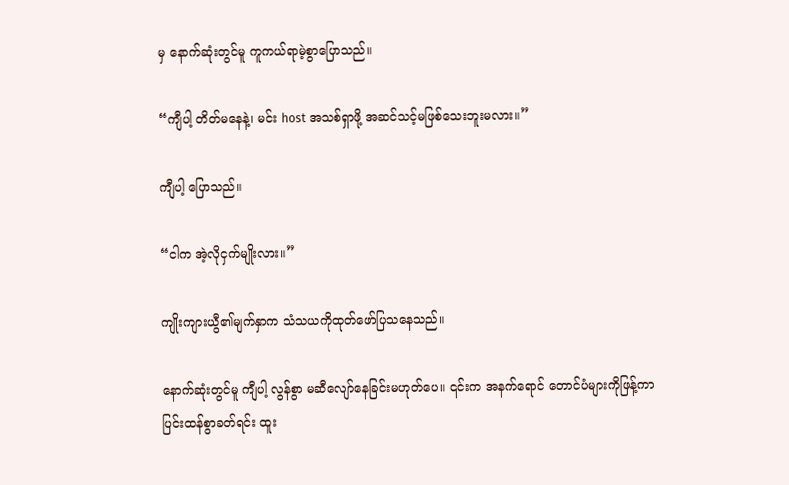မှ နောက်ဆုံးတွင်မူ ကူကယ်ရာမဲ့စွာပြောသည်။

“ကျီပါ့ တိတ်မနေနဲ့၊ မင်း host အသစ်ရှာဖို့ အဆင်သင့်မဖြစ်သေးဘူးမလား။”

ကျီပါ့ ပြောသည်။

“ငါက အဲ့လိုငှက်မျိုးလား။”

ကျိုးကျားယွီ၏မျက်နှာက သံသယကိုထုတ်ဖော်ပြသနေသည်။

နောက်ဆုံးတွင်မူ ကျီပါ့ လွန်စွာ မဆီလျော်နေခြင်းမဟုတ်ပေ။ ၎င်းက အနက်ရောင် တောင်ပံများကိုဖြန့်ကာ ပြင်းထန်စွာခတ်ရင်း ထူး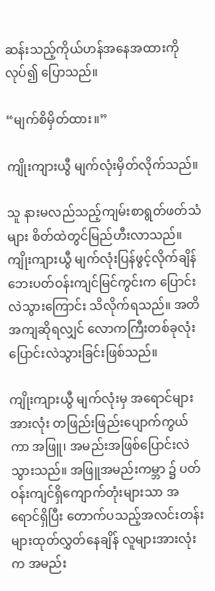ဆန်းသည့်ကိုယ်ဟန်အနေအထားကိုလုပ်၍ ပြောသည်။

“မျက်စိမှိတ်ထား။”

ကျိုးကျားယွီ မျက်လုံးမှိတ်လိုက်သည်။

သူ နားမလည်သည့်ကျမ်းစာရွတ်ဖတ်သံများ စိတ်ထဲတွင်မြည်ဟီးလာသည်။ ကျိုးကျားယွီ မျက်လုံးပြန်ဖွင့်လိုက်ချိန် ဘေးပတ်ဝန်းကျင်မြင်ကွင်းက ပြောင်းလဲသွားကြောင်း သိလိုက်ရသည်။ အတိအကျဆိုရလျှင် လောကကြီးတစ်ခုလုံး ပြောင်းလဲသွားခြင်းဖြစ်သည်။

ကျိုးကျားယွီ မျက်လုံးမှ အရောင်များအားလုံး တဖြည်းဖြည်းပျောက်ကွယ်ကာ အဖြူ၊ အမည်းအဖြစ်ပြောင်းလဲသွားသည်။ အဖြူအမည်းကမ္ဘာ ၌ ပတ်ဝန်းကျင်ရှိကျောက်တုံးများသာ အရောင်ရှိပြီး တောက်ပသည့်အလင်းတန်းများထုတ်လွှတ်နေချိန် လူများအားလုံးက အမည်း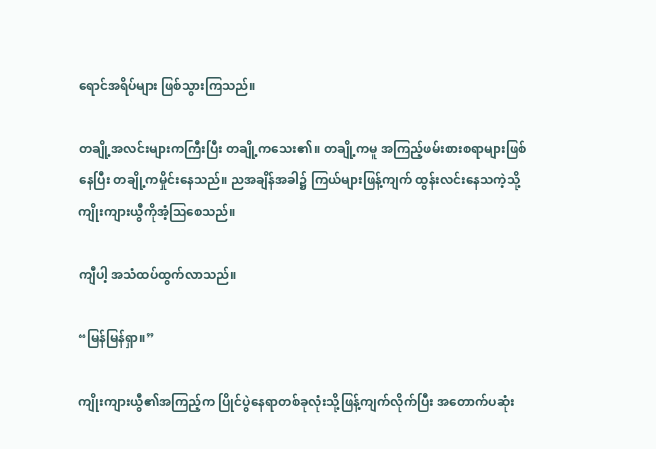ရောင်အရိပ်များ ဖြစ်သွားကြသည်။

တချို့အလင်းများကကြီးပြီး တချို့ကသေး၏။ တချို့ကမူ အကြည့်ဖမ်းစားစရာများဖြစ်နေပြီး တချို့ကမှိုင်းနေသည်။ ညအချိန်အခါ၌ ကြယ်များဖြန့်ကျက် ထွန်းလင်းနေသကဲ့သို့ ကျိုးကျားယွီကိုအံ့ဩစေသည်။

ကျီပါ့ အသံထပ်ထွက်လာသည်။

“မြန်မြန်ရှာ။”

ကျိုးကျားယွီ၏အကြည့်က ပြိုင်ပွဲနေရာတစ်ခုလုံးသို့ဖြန့်ကျက်လိုက်ပြီး အတောက်ပဆုံး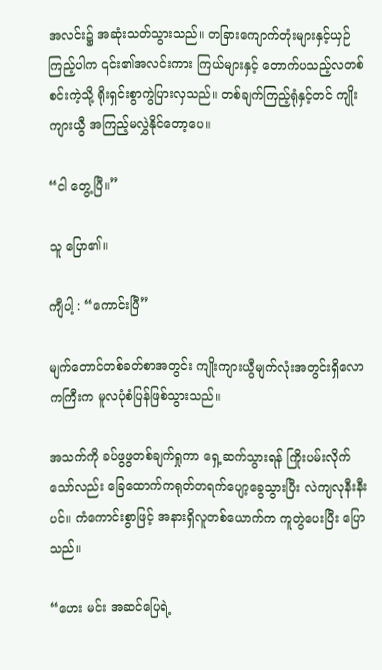အလင်း၌ အဆုံးသတ်သွားသည်။ တခြားကျောက်တုံးများနှင့်ယှဉ်ကြည့်ပါက ၎င်း၏အလင်းကား ကြယ်များနှင့် တောက်ပသည့်လတစ်စင်းကဲ့သို့ ရိုးရှင်းစွာကွဲပြားလှသည်။ တစ်ချက်ကြည့်ရုံနှင့်တင် ကျိုးကျားယွီ အကြည့်မလွှဲနိုင်တော့ပေ။

“ငါ တွေ့ပြီ။”

သူ ပြော၏။

ကျီပါ့ : “ကောင်းပြီ”

မျက်တောင်တစ်ခတ်စာအတွင်း ကျိုးကျားယွီမျက်လုံးအတွင်းရှိလောကကြီးက မူလပုံစံပြန်ဖြစ်သွားသည်။

အသက်ကို ခပ်ဖွဖွတစ်ချက်ရှုကာ ရှေ့ဆက်သွားရန် ကြိုးပမ်းလိုက်သော်လည်း ခြေထောက်ကရုတ်တရက်ပျော့ခွေသွားပြီး လဲကျလုနီးနီးပင်။ ကံကောင်းစွာဖြင့် အနားရှိလူတစ်ယောက်က ကူတွဲပေးပြီး ပြောသည်။

“ဟေး မင်း အဆင်ပြေရဲ့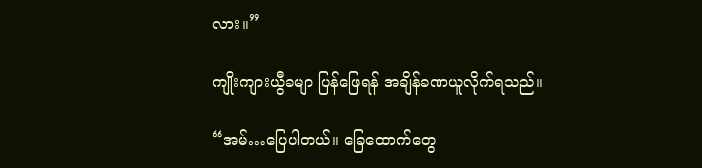လား။”

ကျိုးကျားယွီခမျာ ပြန်ဖြေရန် အချိန်ခဏယူလိုက်ရသည်။

“အမ်…ပြေပါတယ်။ ခြေထောက်တွေ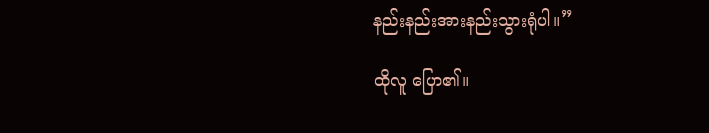နည်းနည်းအားနည်းသွားရုံပါ။”

ထိုလူ ပြော၏။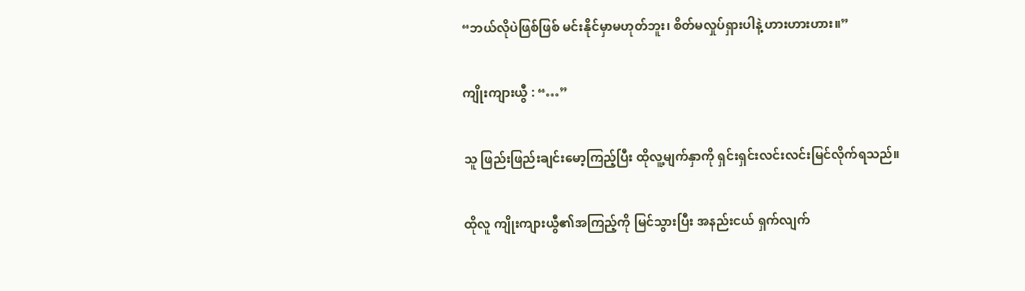“ဘယ်လိုပဲဖြစ်ဖြစ် မင်းနိုင်မှာမဟုတ်ဘူး၊ စိတ်မလှုပ်ရှားပါနဲ့ ဟားဟားဟား။”

ကျိုးကျားယွီ : “…”

သူ ဖြည်းဖြည်းချင်းမော့ကြည့်ပြီး ထိုလူ့မျက်နှာကို ရှင်းရှင်းလင်းလင်းမြင်လိုက်ရသည်။

ထိုလူ ကျိုးကျားယွီ၏အကြည့်ကို မြင်သွားပြီး အနည်းငယ် ရှက်လျက်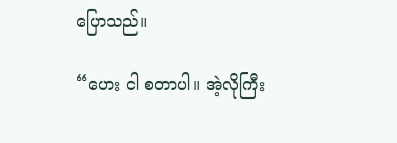ပြောသည်။

“ဟေး ငါ စတာပါ။ အဲ့လိုကြီး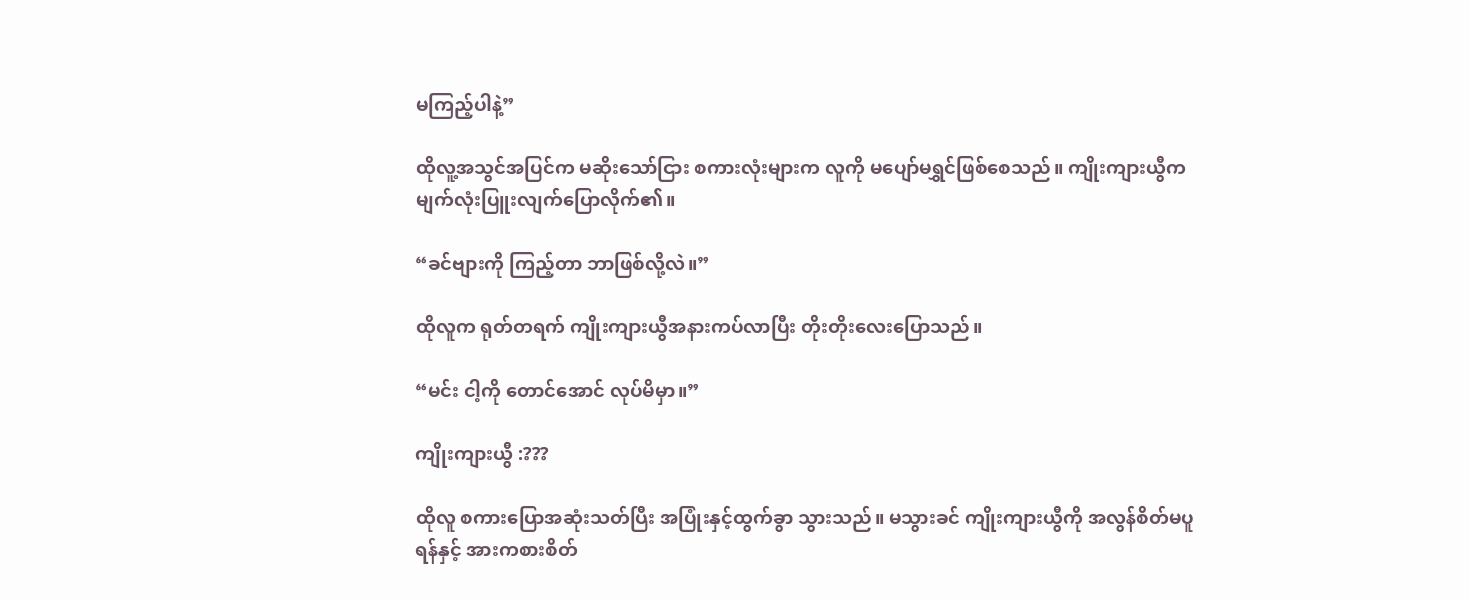မကြည့်ပါနဲ့”

ထိုလူ့အသွင်အပြင်က မဆိုးသော်ငြား စကားလုံးများက လူကို မပျော်မရွှင်ဖြစ်စေသည်။ ကျိုးကျားယွီက မျက်လုံးပြူးလျက်ပြောလိုက်၏။

“ခင်ဗျားကို ကြည့်တာ ဘာဖြစ်လို့လဲ။”

ထိုလူက ရုတ်တရက် ကျိုးကျားယွီအနားကပ်လာပြီး တိုးတိုးလေးပြောသည်။

“မင်း ငါ့ကို တောင်အောင် လုပ်မိမှာ။”

ကျိုးကျားယွီ :???

ထိုလူ စကားပြောအဆုံးသတ်ပြီး အပြုံးနှင့်ထွက်ခွာ သွားသည်။ မသွားခင် ကျိုးကျားယွီကို အလွန်စိတ်မပူရန်နှင့် အားကစားစိတ်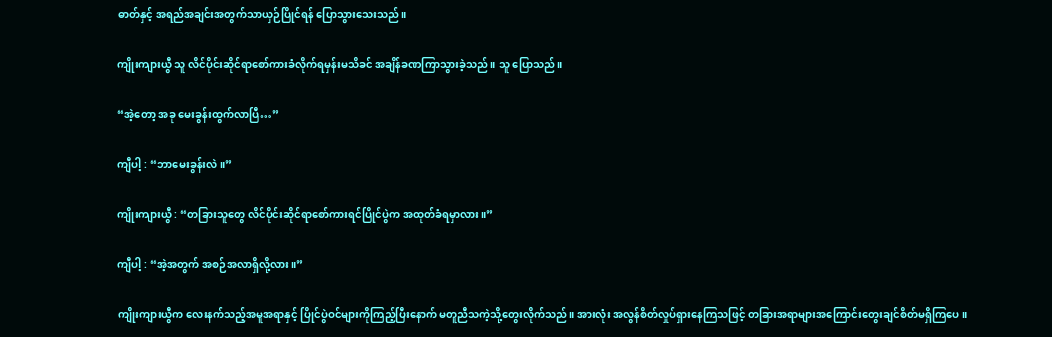ဓာတ်နှင့် အရည်အချင်းအတွက်သာယှဉ်ပြိုင်ရန် ပြောသွားသေးသည်။

ကျိုးကျားယွီ သူ လိင်ပိုင်းဆိုင်ရာစော်ကားခံလိုက်ရမှန်းမသိခင် အချိန်ခဏကြာသွားခဲ့သည်။ သူ ပြောသည်။

“အဲ့တော့ အခု မေးခွန်းထွက်လာပြီ…”

ကျီပါ့ : “ဘာမေးခွန်းလဲ။”

ကျိုးကျားယွီ : “တခြားသူတွေ လိင်ပိုင်းဆိုင်ရာစော်ကားရင်ပြိုင်ပွဲက အထုတ်ခံရမှာလား။”

ကျီပါ့ : “အဲ့အတွက် အစဉ်အလာရှိလို့လား။”

ကျိုးကျားယွီက လေးနက်သည့်အမူအရာနှင့် ပြိုင်ပွဲဝင်များကိုကြည့်ပြီးနောက် မတူညီသကဲ့သို့တွေးလိုက်သည်။ အားလုံး အလွန်စိတ်လှုပ်ရှားနေကြသဖြင့် တခြားအရာများအကြောင်းတွေးချင်စိတ်မရှိကြပေ။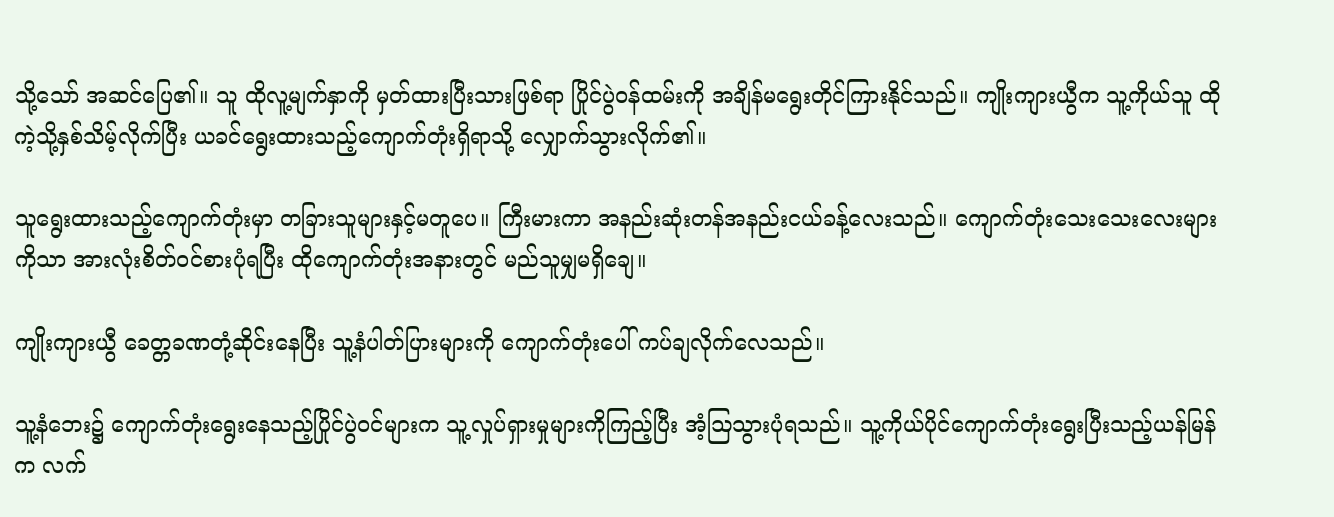သို့သော် အဆင်ပြေ၏။ သူ ထိုလူ့မျက်နှာကို မှတ်ထားပြီးသားဖြစ်ရာ ပြိုင်ပွဲဝန်ထမ်းကို အချိန်မရွေးတိုင်ကြားနိုင်သည်။ ကျိုးကျားယွီက သူ့ကိုယ်သူ ထိုကဲ့သို့နှစ်သိမ့်လိုက်ပြီး ယခင်ရွေးထားသည့်ကျောက်တုံးရှိရာသို့ လျှောက်သွားလိုက်၏။

သူရွေးထားသည့်ကျောက်တုံးမှာ တခြားသူများနှင့်မတူပေ။ ကြီးမားကာ အနည်းဆုံးတန်အနည်းငယ်ခန့်လေးသည်။ ကျောက်တုံးသေးသေးလေးများကိုသာ အားလုံးစိတ်ဝင်စားပုံရပြီး ထိုကျောက်တုံးအနားတွင် မည်သူမျှမရှိချေ။

ကျိုးကျားယွီ ခေတ္တခဏတုံ့ဆိုင်းနေပြီး သူ့နံပါတ်ပြားများကို ကျောက်တုံးပေါ် ကပ်ချလိုက်လေသည်။

သူ့နံဘေး၌ ကျောက်တုံးရွေးနေသည့်ပြိုင်ပွဲဝင်များက သူ့လှုပ်ရှားမှုများကိုကြည့်ပြီး အံ့ဩသွားပုံရသည်။ သူ့ကိုယ်ပိုင်ကျောက်တုံးရွေးပြီးသည့်ယန်မြန်က လက်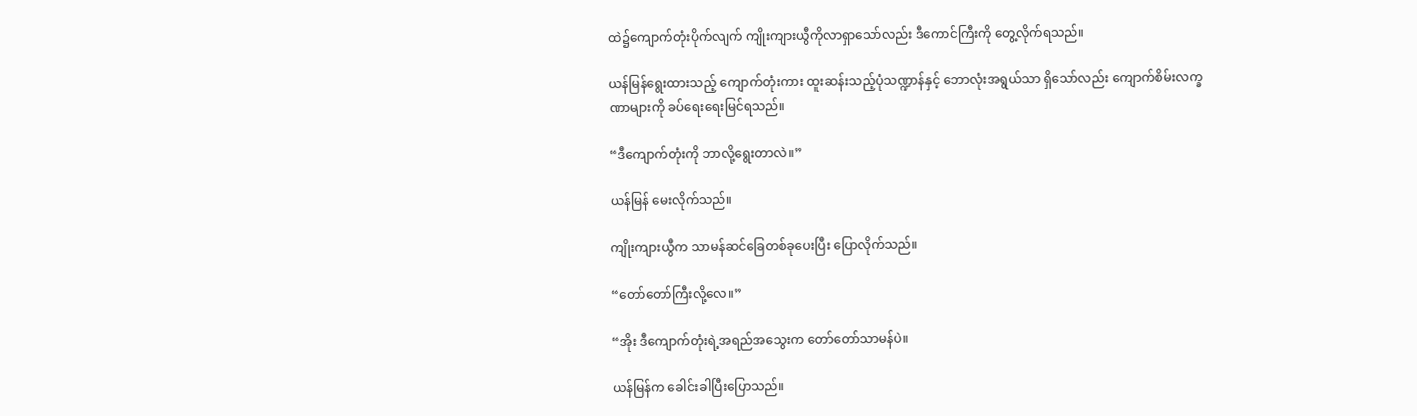ထဲ၌ကျောက်တုံးပိုက်လျက် ကျိုးကျားယွီကိုလာရှာသော်လည်း ဒီကောင်ကြီးကို တွေ့လိုက်ရသည်။

ယန်မြန်ရွေးထားသည့် ကျောက်တုံးကား ထူးဆန်းသည့်ပုံသဏ္ဍာန်နှင့် ဘောလုံးအရွယ်သာ ရှိသော်လည်း ကျောက်စိမ်းလက္ခဏာများကို ခပ်ရေးရေးမြင်ရသည်။

“ဒီကျောက်တုံးကို ဘာလို့ရွေးတာလဲ။”

ယန်မြန် မေးလိုက်သည်။

ကျိုးကျားယွီက သာမန်ဆင်ခြေတစ်ခုပေးပြီး ပြောလိုက်သည်။

“တော်တော်ကြီးလို့လေ။”

“အိုး ဒီကျောက်တုံးရဲ့အရည်အသွေးက တော်တော်သာမန်ပဲ။

ယန်မြန်က ခေါင်းခါပြီးပြောသည်။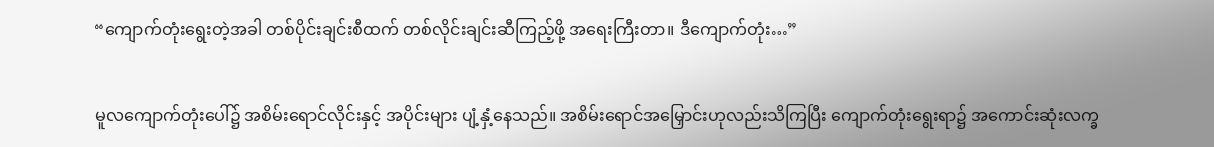“ကျောက်တုံးရွေးတဲ့အခါ တစ်ပိုင်းချင်းစီထက် တစ်လိုင်းချင်းဆီကြည့်ဖို့ အရေးကြီးတာ။ ဒီကျောက်တုံး…”

မူလကျောက်တုံးပေါ်၌ အစိမ်းရောင်လိုင်းနှင့် အပိုင်းများ ပျံ့နှံ့နေသည်။ အစိမ်းရောင်အမြှောင်းဟုလည်းသိကြပြီး ကျောက်တုံးရွေးရာ၌ အကောင်းဆုံးလက္ခ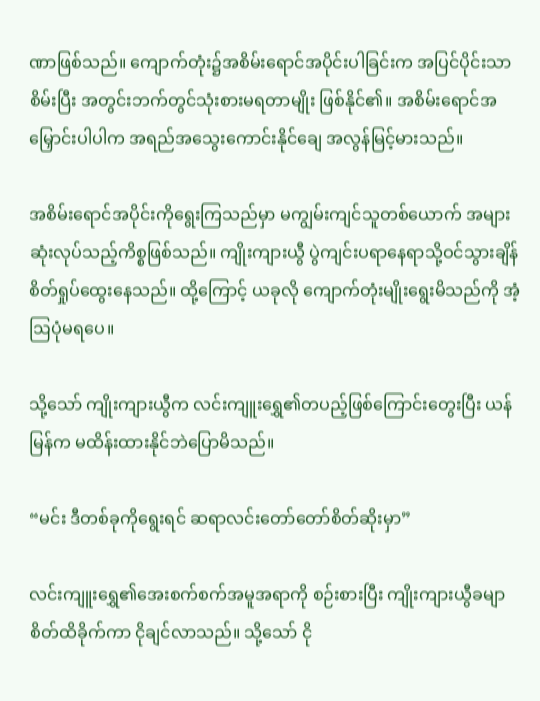ဏာဖြစ်သည်။ ကျောက်တုံး၌အစိမ်းရောင်အပိုင်းပါခြင်းက အပြင်ပိုင်းသာစိမ်းပြီး အတွင်းဘက်တွင်သုံးစားမရတာမျိုး ဖြစ်နိုင်၏။ အစိမ်းရောင်အမြှောင်းပါပါက အရည်အသွေးကောင်းနိုင်ချေ အလွန်မြင့်မားသည်။

အစိမ်းရောင်အပိုင်းကိုရွေးကြသည်မှာ မကျွမ်းကျင်သူတစ်ယောက် အများဆုံးလုပ်သည့်ကိစ္စဖြစ်သည်။ ကျိုးကျားယွီ ပွဲကျင်းပရာနေရာသို့ဝင်သွားချိန် စိတ်ရှုပ်ထွေးနေသည်။ ထို့ကြောင့် ယခုလို ကျောက်တုံးမျိုးရွေးမိသည်ကို အံ့ဩပုံမရပေ။

သို့သော် ကျိုးကျားယွီက လင်းကျူးရွှေ၏တပည့်ဖြစ်ကြောင်းတွေးပြီး ယန်မြန်က မထိန်းထားနိုင်ဘဲပြောမိသည်။

“မင်း ဒီတစ်ခုကိုရွေးရင် ဆရာလင်းတော်တော်စိတ်ဆိုးမှာ”

လင်းကျူးရွှေ၏အေးစက်စက်အမူအရာကို စဉ်းစားပြီး ကျိုးကျားယွီခမျာ စိတ်ထိခိုက်ကာ ငိုချင်လာသည်။ သို့သော် ငို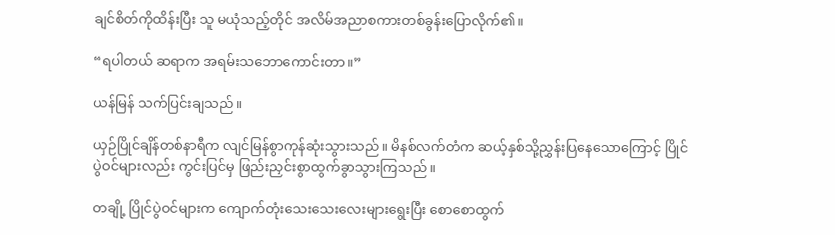ချင်စိတ်ကိုထိန်းပြီး သူ မယုံသည့်တိုင် အလိမ်အညာစကားတစ်ခွန်းပြောလိုက်၏။

“ရပါတယ် ဆရာက အရမ်းသဘောကောင်းတာ။”

ယန်မြန် သက်ပြင်းချသည်။

ယှဉ်ပြိုင်ချိန်တစ်နာရီက လျင်မြန်စွာကုန်ဆုံးသွားသည်။ မိနစ်လက်တံက ဆယ့်နှစ်သို့ညွှန်းပြနေသောကြောင့် ပြိုင်ပွဲဝင်များလည်း ကွင်းပြင်မှ ဖြည်းညှင်းစွာထွက်ခွာသွားကြသည်။

တချို့ ပြိုင်ပွဲဝင်များက ကျောက်တုံးသေးသေးလေးများရွေးပြီး စောစောထွက်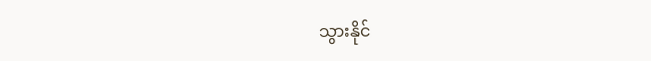သွားနိုင်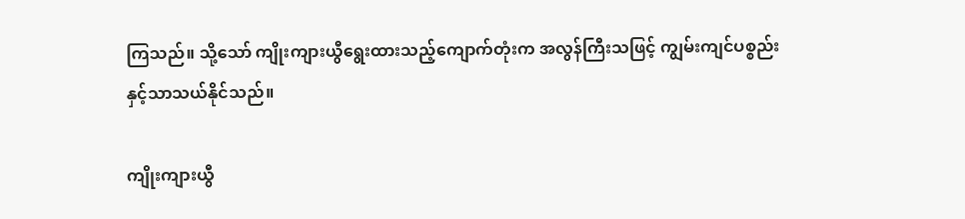ကြသည်။ သို့သော် ကျိုးကျားယွီရွေးထားသည့်ကျောက်တုံးက အလွန်ကြီးသဖြင့် ကျွမ်းကျင်ပစ္စည်းနှင့်သာသယ်နိုင်သည်။

ကျိုးကျားယွီ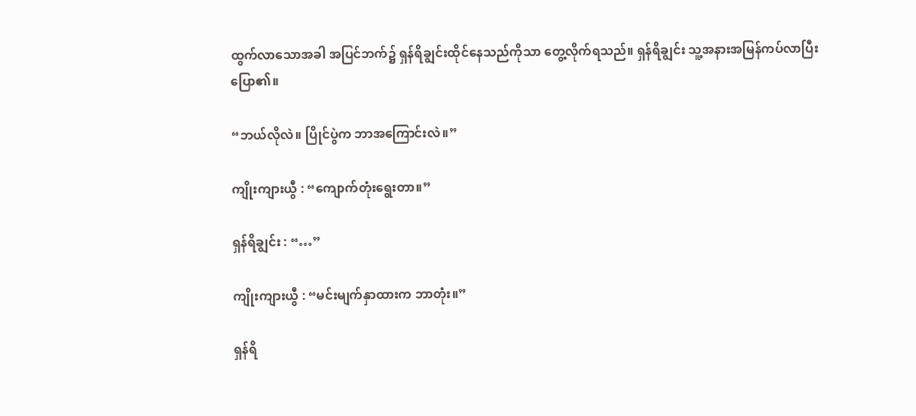ထွက်လာသောအခါ အပြင်ဘက်၌ ရှန်ရိချွင်းထိုင်နေသည်ကိုသာ တွေ့လိုက်ရသည်။ ရှန်ရိချွင်း သူ့အနားအမြန်ကပ်လာပြီး ပြော၏။

“ဘယ်လိုလဲ။ ပြိုင်ပွဲက ဘာအကြောင်းလဲ။”

ကျိုးကျားယွီ : “ကျောက်တုံးရွေးတာ။”

ရှန်ရိချွင်း : “…”

ကျိုးကျားယွီ : “မင်းမျက်နှာထားက ဘာတုံး။”

ရှန်ရိ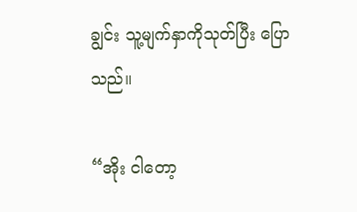ချွင်း သူ့မျက်နှာကိုသုတ်ပြီး ပြောသည်။

“အိုး ငါတော့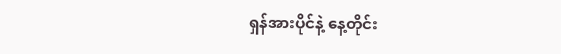ရှန်အားပိုင်နဲ့ နေ့တိုင်း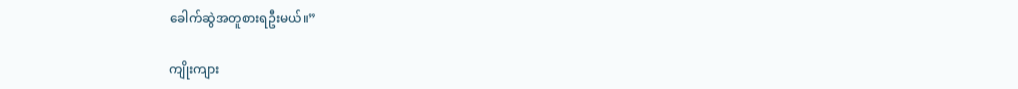ခေါက်ဆွဲအတူစားရဦးမယ်။”

ကျိုးကျား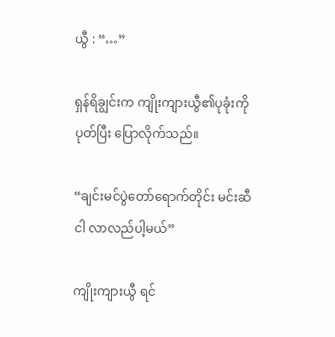ယွီ : “…”

ရှန်ရိချွင်းက ကျိုးကျားယွီ၏ပုခုံးကိုပုတ်ပြီး ပြောလိုက်သည်။

“ချင်းမင်ပွဲတော်ရောက်တိုင်း မင်းဆီ ငါ လာလည်ပါ့မယ်”

ကျိုးကျားယွီ ရင်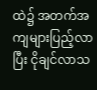ထဲ၌ အတက်အကျများပြည့်လာပြီး ငိုချင်လာသ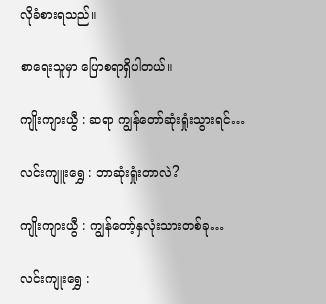လိုခံစားရသည်။

စာရေးသူမှာ ပြောစရာရှိပါတယ်။

ကျိုးကျားယွီ : ဆရာ ကျွန်တော်ဆုံးရှုံးသွားရင်…

လင်းကျူးရွှေ : ဘာဆုံးရှုံးတာလဲ?

ကျိုးကျားယွီ : ကျွန်တော့်နှလုံးသားတစ်ခု…

လင်းကျုးရွှေ :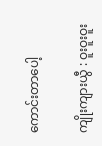ကောင်းတာပေါ့

ကျိုးကျားယွီ : ဝူးဝူးဝူး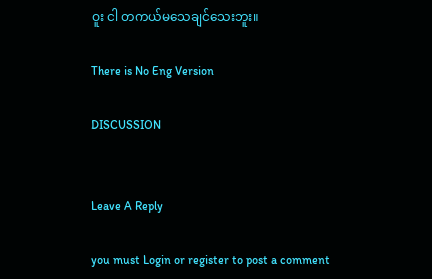ဝူး ငါ တကယ်မသေချင်သေးဘူး။

There is No Eng Version

DISCUSSION


Leave A Reply

you must Login or register to post a comment